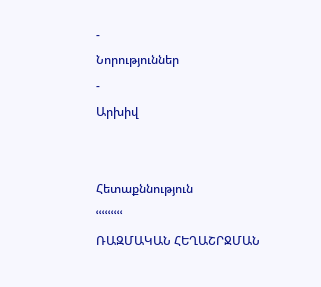-
Նորություններ
-
Արխիվ


Հետաքննություն
ՙՙՙՙՙՙՙՙՙ
ՌԱԶՄԱԿԱՆ ՀԵՂԱՇՐՋՄԱՆ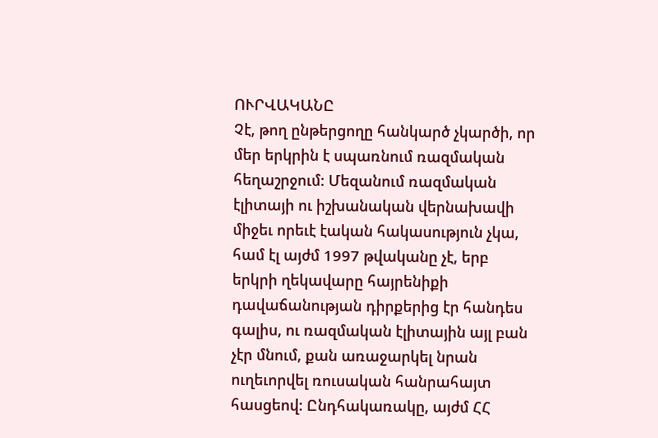ՈՒՐՎԱԿԱՆԸ
Չէ, թող ընթերցողը հանկարծ չկարծի, որ մեր երկրին է սպառնում ռազմական հեղաշրջում: Մեզանում ռազմական էլիտայի ու իշխանական վերնախավի միջեւ որեւէ էական հակասություն չկա, համ էլ այժմ 1997 թվականը չէ, երբ երկրի ղեկավարը հայրենիքի դավաճանության դիրքերից էր հանդես գալիս, ու ռազմական էլիտային այլ բան չէր մնում, քան առաջարկել նրան ուղեւորվել ռուսական հանրահայտ հասցեով: Ընդհակառակը, այժմ ՀՀ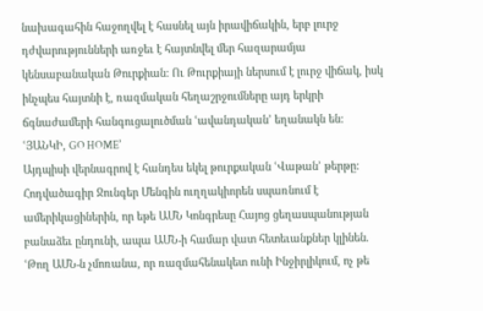նախագահին հաջողվել է հասնել այն իրավիճակին, երբ լուրջ դժվարությունների առջեւ է հայտնվել մեր հազարամյա կենսաբանական Թուրքիան: Ու Թուրքիայի ներսում է լուրջ վիճակ, իսկ ինչպես հայտնի է, ռազմական հեղաշրջումները այդ երկրի ճգնաժամերի հանգուցալուծման ՙավանդական՚ եղանակն են:
ՙՅԱՆԿԻ, GO HOME՚
Այդպիսի վերնագրով է հանդես եկել թուրքական ՙՎաթան՚ թերթը: Հոդվածագիր Ջունգեր Մենգին ուղղակիորեն սպառնում է ամերիկացիներին, որ եթե ԱՄՆ Կոնգրեսը Հայոց ցեղասպանության բանաձեւ ընդունի, ապա ԱՄՆ-ի համար վատ հետեւանքներ կլինեն. ՙԹող ԱՄՆ-ն չմոռանա, որ ռազմահենակետ ունի Ինջիրլիկում, ոչ թե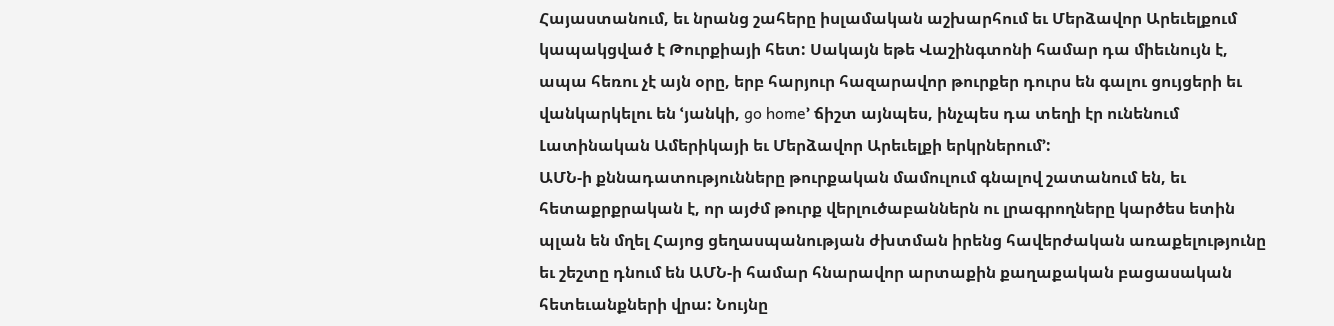Հայաստանում, եւ նրանց շահերը իսլամական աշխարհում եւ Մերձավոր Արեւելքում կապակցված է Թուրքիայի հետ: Սակայն եթե Վաշինգտոնի համար դա միեւնույն է, ապա հեռու չէ այն օրը, երբ հարյուր հազարավոր թուրքեր դուրս են գալու ցույցերի եւ վանկարկելու են ՙյանկի, go home՚ ճիշտ այնպես, ինչպես դա տեղի էր ունենում Լատինական Ամերիկայի եւ Մերձավոր Արեւելքի երկրներում՚:
ԱՄՆ-ի քննադատությունները թուրքական մամուլում գնալով շատանում են, եւ հետաքրքրական է, որ այժմ թուրք վերլուծաբաններն ու լրագրողները կարծես ետին պլան են մղել Հայոց ցեղասպանության ժխտման իրենց հավերժական առաքելությունը եւ շեշտը դնում են ԱՄՆ-ի համար հնարավոր արտաքին քաղաքական բացասական հետեւանքների վրա: Նույնը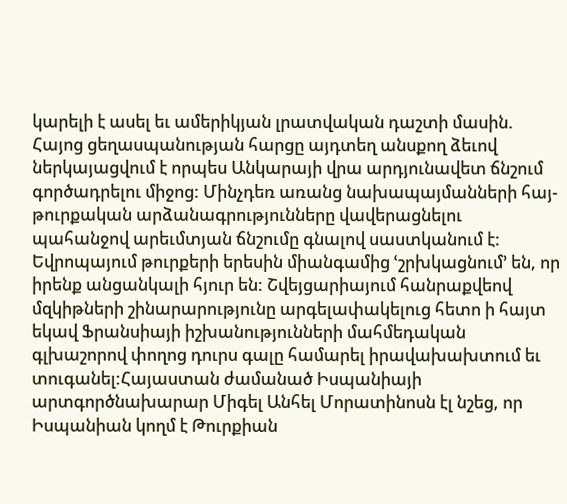կարելի է ասել եւ ամերիկյան լրատվական դաշտի մասին. Հայոց ցեղասպանության հարցը այդտեղ անսքող ձեւով ներկայացվում է որպես Անկարայի վրա արդյունավետ ճնշում գործադրելու միջոց: Մինչդեռ առանց նախապայմանների հայ-թուրքական արձանագրությունները վավերացնելու պահանջով արեւմտյան ճնշումը գնալով սաստկանում է: Եվրոպայում թուրքերի երեսին միանգամից ՙշրխկացնում՚ են, որ իրենք անցանկալի հյուր են: Շվեյցարիայում հանրաքվեով մզկիթների շինարարությունը արգելափակելուց հետո ի հայտ եկավ Ֆրանսիայի իշխանությունների մահմեդական գլխաշորով փողոց դուրս գալը համարել իրավախախտում եւ տուգանել:Հայաստան ժամանած Իսպանիայի արտգործնախարար Միգել Անհել Մորատինոսն էլ նշեց, որ Իսպանիան կողմ է Թուրքիան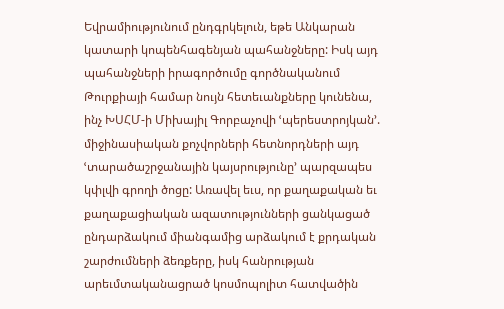Եվրամիությունում ընդգրկելուն, եթե Անկարան կատարի կոպենհագենյան պահանջները: Իսկ այդ պահանջների իրագործումը գործնականում Թուրքիայի համար նույն հետեւանքները կունենա, ինչ ԽՍՀՄ-ի Միխայիլ Գորբաչովի ՙպերեստրոյկան՚. միջինասիական քոչվորների հետնորդների այդ ՙտարածաշրջանային կայսրությունը՚ պարզապես կփլվի գրողի ծոցը: Առավել եւս, որ քաղաքական եւ քաղաքացիական ազատությունների ցանկացած ընդարձակում միանգամից արձակում է քրդական շարժումների ձեռքերը, իսկ հանրության արեւմտականացրած կոսմոպոլիտ հատվածին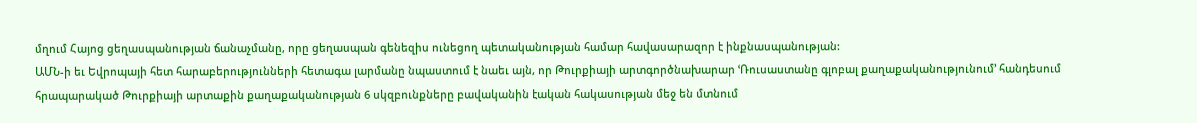մղում Հայոց ցեղասպանության ճանաչմանը, որը ցեղասպան գենեզիս ունեցող պետականության համար հավասարազոր է ինքնասպանության:
ԱՄՆ-ի եւ Եվրոպայի հետ հարաբերությունների հետագա լարմանը նպաստում է նաեւ այն, որ Թուրքիայի արտգործնախարար ՙՌուսաստանը գլոբալ քաղաքականությունում՚ հանդեսում հրապարակած Թուրքիայի արտաքին քաղաքականության 6 սկզբունքները բավականին էական հակասության մեջ են մտնում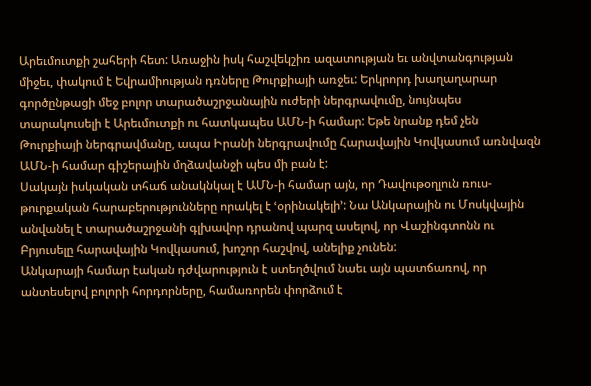Արեւմուտքի շահերի հետ: Առաջին իսկ հաշվեկշիռ ազատության եւ անվտանգության միջեւ, փակում է Եվրամիության դռները Թուրքիայի առջեւ: Երկրորդ խաղաղարար գործընթացի մեջ բոլոր տարածաշրջանային ուժերի ներգրավումը, նույնպես տարակուսելի է Արեւմուտքի ու հատկապես ԱՄՆ-ի համար: Եթե նրանք դեմ չեն Թուրքիայի ներգրավմանը, ապա Իրանի ներգրավումը Հարավային Կովկասում առնվազն ԱՄՆ-ի համար գիշերային մղձավանջի պես մի բան է:
Սակայն իսկական տհաճ անակնկալ է ԱՄՆ-ի համար այն, որ Դավութօղլուն ռուս-թուրքական հարաբերությունները որակել է ՙօրինակելի՚: Նա Անկարային ու Մոսկվային անվանել է տարածաշրջանի գլխավոր դրանով պարզ ասելով, որ Վաշինգտոնն ու Բրյուսելը հարավային Կովկասում, խոշոր հաշվով, անելիք չունեն:
Անկարայի համար էական դժվարություն է ստեղծվում նաեւ այն պատճառով, որ անտեսելով բոլորի հորդորները, համառորեն փորձում է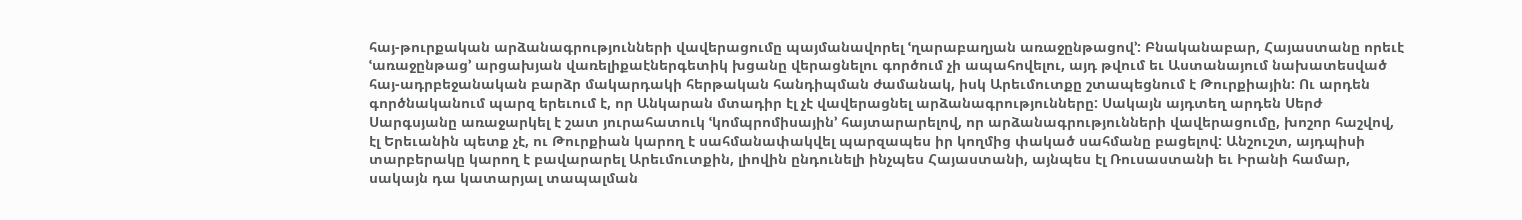հայ-թուրքական արձանագրությունների վավերացումը պայմանավորել ՙղարաբաղյան առաջընթացով՚: Բնականաբար, Հայաստանը որեւէ ՙառաջընթաց՚ արցախյան վառելիքաէներգետիկ խցանը վերացնելու գործում չի ապահովելու, այդ թվում եւ Աստանայում նախատեսված հայ-ադրբեջանական բարձր մակարդակի հերթական հանդիպման ժամանակ, իսկ Արեւմուտքը շտապեցնում է Թուրքիային: Ու արդեն գործնականում պարզ երեւում է, որ Անկարան մտադիր էլ չէ վավերացնել արձանագրությունները: Սակայն այդտեղ արդեն Սերժ Սարգսյանը առաջարկել է շատ յուրահատուկ ՙկոմպրոմիսային՚ հայտարարելով, որ արձանագրությունների վավերացումը, խոշոր հաշվով, էլ Երեւանին պետք չէ, ու Թուրքիան կարող է սահմանափակվել պարզապես իր կողմից փակած սահմանը բացելով: Անշուշտ, այդպիսի տարբերակը կարող է բավարարել Արեւմուտքին, լիովին ընդունելի ինչպես Հայաստանի, այնպես էլ Ռուսաստանի եւ Իրանի համար, սակայն դա կատարյալ տապալման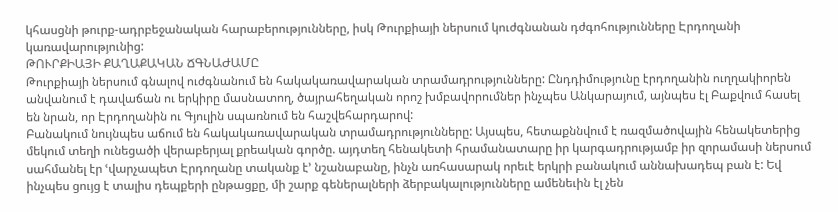կհասցնի թուրք-ադրբեջանական հարաբերությունները, իսկ Թուրքիայի ներսում կուժգնանան դժգոհությունները Էրդողանի կառավարությունից:
ԹՈՒՐՔԻԱՅԻ ՔԱՂԱՔԱԿԱՆ ՃԳՆԱԺԱՄԸ
Թուրքիայի ներսում գնալով ուժգնանում են հակակառավարական տրամադրությունները: Ընդդիմությունը էրդողանին ուղղակիորեն անվանում է դավաճան ու երկիրը մասնատող, ծայրահեղական որոշ խմբավորումներ ինչպես Անկարայում, այնպես էլ Բաքվում հասել են նրան, որ Էրդողանին ու Գյուլին սպառնում են հաշվեհարդարով:
Բանակում նույնպես աճում են հակակառավարական տրամադրությունները: Այսպես, հետաքննվում է ռազմածովային հենակետերից մեկում տեղի ունեցածի վերաբերյալ քրեական գործը. այդտեղ հենակետի հրամանատարը իր կարգադրությամբ իր զորամասի ներսում սահմանել էր ՙվարչապետ Էրդողանը տականք է՚ նշանաբանը, ինչն առհասարակ որեւէ երկրի բանակում աննախադեպ բան է: Եվ ինչպես ցույց է տալիս դեպքերի ընթացքը, մի շարք գեներալների ձերբակալությունները ամենեւին էլ չեն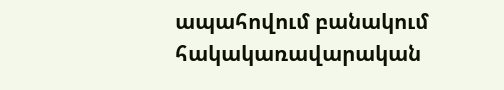ապահովում բանակում հակակառավարական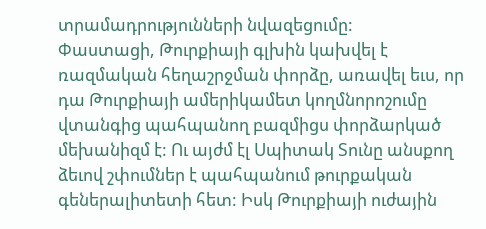տրամադրությունների նվազեցումը:
Փաստացի, Թուրքիայի գլխին կախվել է ռազմական հեղաշրջման փորձը, առավել եւս, որ դա Թուրքիայի ամերիկամետ կողմնորոշումը վտանգից պահպանող բազմիցս փորձարկած մեխանիզմ է: Ու այժմ էլ Սպիտակ Տունը անսքող ձեւով շփումներ է պահպանում թուրքական գեներալիտետի հետ: Իսկ Թուրքիայի ուժային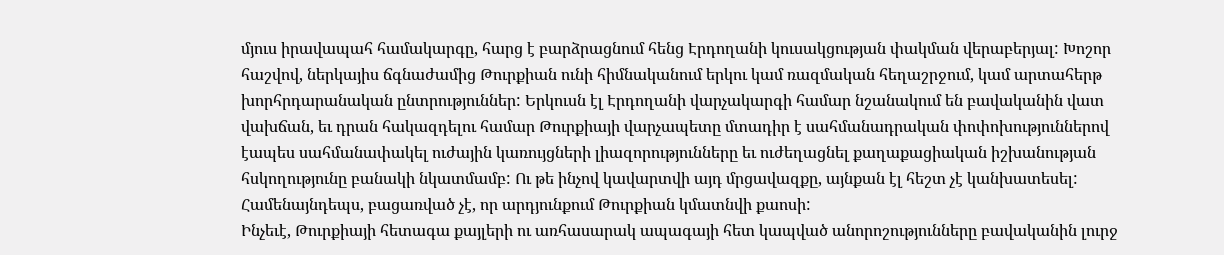մյուս իրավապահ համակարգը, հարց է բարձրացնում հենց Էրդողանի կուսակցության փակման վերաբերյալ: Խոշոր հաշվով, ներկայիս ճգնաժամից Թուրքիան ունի հիմնականում երկու կամ ռազմական հեղաշրջում, կամ արտահերթ խորհրդարանական ընտրություններ: Երկուսն էլ Էրդողանի վարչակարգի համար նշանակում են բավականին վատ վախճան, եւ դրան հակազդելու համար Թուրքիայի վարչապետը մտադիր է սահմանադրական փոփոխություններով էապես սահմանափակել ուժային կառույցների լիազորությունները եւ ուժեղացնել քաղաքացիական իշխանության հսկողությունը բանակի նկատմամբ: Ու թե ինչով կավարտվի այդ մրցավազքը, այնքան էլ հեշտ չէ կանխատեսել: Համենայնդեպս, բացառված չէ, որ արդյունքում Թուրքիան կմատնվի քաոսի:
Ինչեւէ, Թուրքիայի հետագա քայլերի ու առհասարակ ապագայի հետ կապված անորոշությունները բավականին լուրջ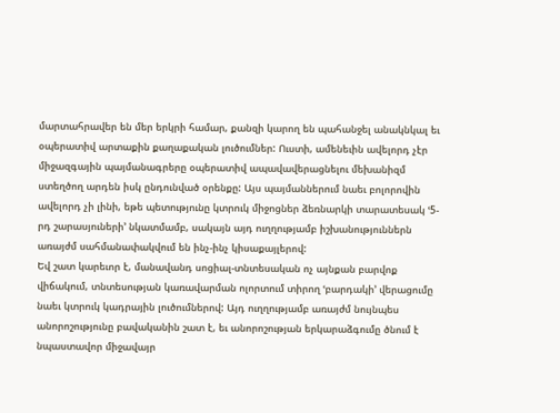մարտահրավեր են մեր երկրի համար, քանզի կարող են պահանջել անակնկալ եւ օպերատիվ արտաքին քաղաքական լուծումներ: Ուստի, ամենեւին ավելորդ չէր միջազգային պայմանագրերը օպերատիվ ապավավերացնելու մեխանիզմ ստեղծող արդեն իսկ ընդունված օրենքը: Այս պայմաններում նաեւ բոլորովին ավելորդ չի լինի, եթե պետությունը կտրուկ միջոցներ ձեռնարկի տարատեսակ ՙ5-րդ շարասյուների՚ նկատմամբ, սակայն այդ ուղղությամբ իշխանություններն առայժմ սահմանափակվում են ինչ-ինչ կիսաքայլերով:
Եվ շատ կարեւոր է, մանավանդ սոցիալ-տնտեսական ոչ այնքան բարվոք վիճակում, տնտեսության կառավարման ոլորտում տիրող ՙբարդակի՚ վերացումը նաեւ կտրուկ կադրային լուծումներով: Այդ ուղղությամբ առայժմ նույնպես անորոշությունը բավականին շատ է, եւ անորոշության երկարաձգումը ծնում է նպաստավոր միջավայր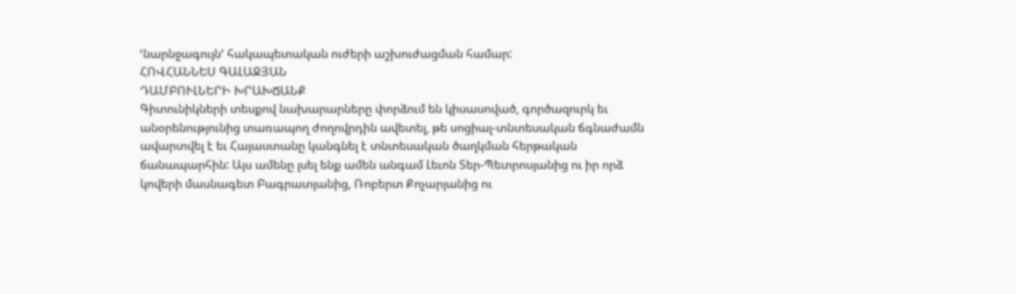ՙնարնջագույն՚ հակապետական ուժերի աշխուժացման համար:
ՀՈՎՀԱՆՆԵՍ ԳԱԼԱՋՅԱՆ
ԴԱՄԲՈՒԼՆԵՐԻ ԽՐԱԽՃԱՆՔ
Գիտունիկների տեսքով նախարարները փորձում են կիսասոված, գործազուրկ եւ անօրենությունից տառապող ժողովրդին ավետել, թե սոցիալ-տնտեսական ճգնաժամն ավարտվել է եւ Հայաստանը կանգնել է տնտեսական ծաղկման հերթական ճանապարհին: Այս ամենը լսել ենք ամեն անգամ Լեւոն Տեր-Պետրոսյանից ու իր որձ կովերի մասնագետ Բագրատյանից, Ռոբերտ Քոչարյանից ու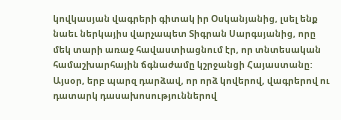կովկասյան վագրերի գիտակ իր Օսկանյանից, լսել ենք նաեւ ներկայիս վարչապետ Տիգրան Սարգսյանից, որը մեկ տարի առաջ հավաստիացնում էր, որ տնտեսական համաշխարհային ճգնաժամը կշրջանցի Հայաստանը:
Այսօր, երբ պարզ դարձավ, որ որձ կովերով, վագրերով ու դատարկ դասախոսություններով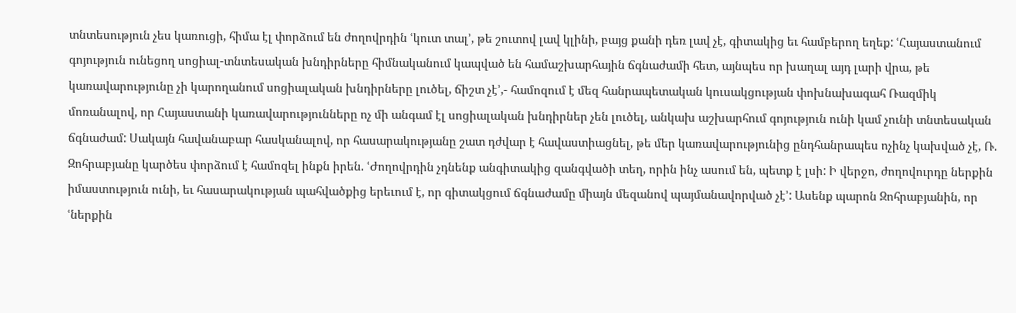տնտեսություն չես կառուցի, հիմա էլ փորձում են ժողովրդին ՙկուտ տալ՚, թե շուտով լավ կլինի, բայց քանի դեռ լավ չէ, գիտակից եւ համբերող եղեք: ՙՀայաստանում գոյություն ունեցող սոցիալ-տնտեսական խնդիրները հիմնականում կապված են համաշխարհային ճգնաժամի հետ, այնպես որ խաղալ այդ լարի վրա, թե կառավարությունը չի կարողանում սոցիալական խնդիրները լուծել, ճիշտ չէ՚,- համոզում է մեզ հանրապետական կուսակցության փոխնախագահ Ռազմիկ մոռանալով, որ Հայաստանի կառավարությունները ոչ մի անգամ էլ սոցիալական խնդիրներ չեն լուծել, անկախ աշխարհում գոյություն ունի կամ չունի տնտեսական ճգնաժամ: Սակայն հավանաբար հասկանալով, որ հասարակությանը շատ դժվար է հավաստիացնել, թե մեր կառավարությունից ընդհանրապես ոչինչ կախված չէ, Ռ. Զոհրաբյանը կարծես փորձում է համոզել ինքն իրեն. ՙԺողովրդին չդնենք անգիտակից զանգվածի տեղ, որին ինչ ասում են, պետք է լսի: Ի վերջո, ժողովուրդը ներքին իմաստություն ունի, եւ հասարակության պահվածքից երեւում է, որ գիտակցում ճգնաժամը միայն մեզանով պայմանավորված չէ՚: Ասենք պարոն Զոհրաբյանին, որ ՙներքին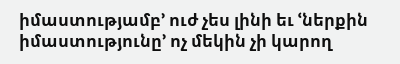իմաստությամբ՚ ուժ չես լինի եւ ՙներքին իմաստությունը՚ ոչ մեկին չի կարող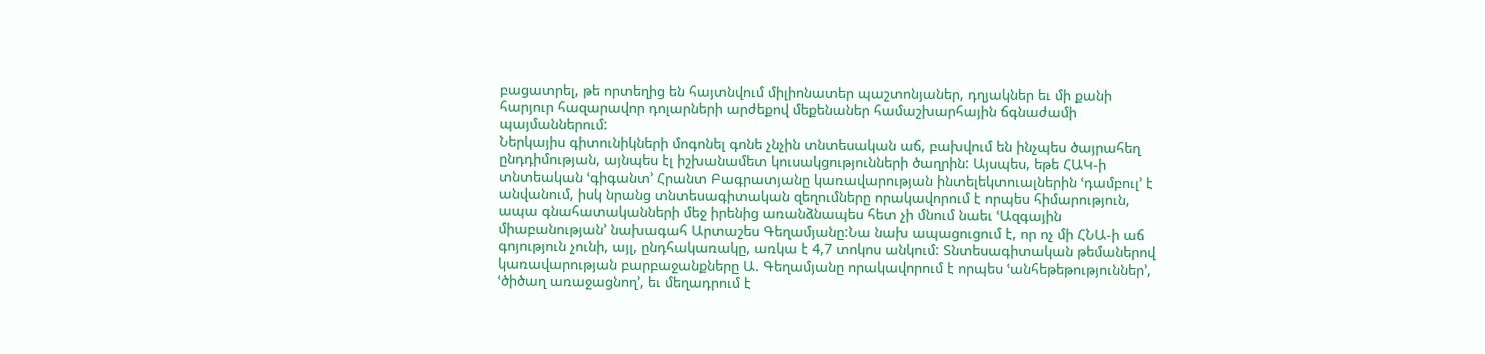բացատրել, թե որտեղից են հայտնվում միլիոնատեր պաշտոնյաներ, դղյակներ եւ մի քանի հարյուր հազարավոր դոլարների արժեքով մեքենաներ համաշխարհային ճգնաժամի պայմաններում:
Ներկայիս գիտունիկների մոգոնել գոնե չնչին տնտեսական աճ, բախվում են ինչպես ծայրահեղ ընդդիմության, այնպես էլ իշխանամետ կուսակցությունների ծաղրին: Այսպես, եթե ՀԱԿ-ի տնտեական ՙգիգանտ՚ Հրանտ Բագրատյանը կառավարության ինտելեկտուալներին ՙդամբուլ՚ է անվանում, իսկ նրանց տնտեսագիտական զեղումները որակավորում է որպես հիմարություն, ապա գնահատականների մեջ իրենից առանձնապես հետ չի մնում նաեւ ՙԱզգային միաբանության՚ նախագահ Արտաշես Գեղամյանը:Նա նախ ապացուցում է, որ ոչ մի ՀՆԱ-ի աճ գոյություն չունի, այլ, ընդհակառակը, առկա է 4,7 տոկոս անկում: Տնտեսագիտական թեմաներով կառավարության բարբաջանքները Ա. Գեղամյանը որակավորում է որպես ՙանհեթեթություններ՚, ՙծիծաղ առաջացնող՚, եւ մեղադրում է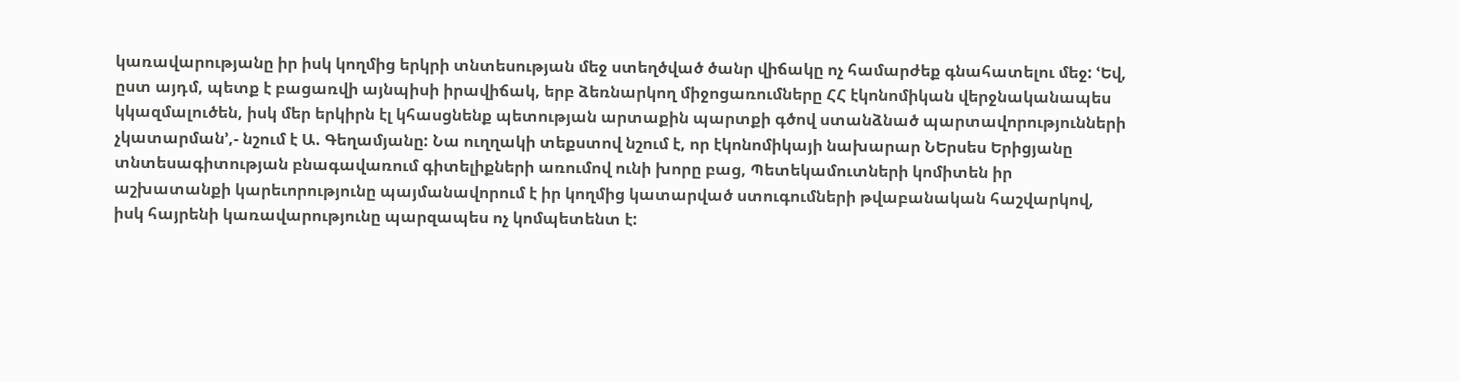կառավարությանը իր իսկ կողմից երկրի տնտեսության մեջ ստեղծված ծանր վիճակը ոչ համարժեք գնահատելու մեջ: ՙԵվ, ըստ այդմ, պետք է բացառվի այնպիսի իրավիճակ, երբ ձեռնարկող միջոցառումները ՀՀ էկոնոմիկան վերջնականապես կկազմալուծեն, իսկ մեր երկիրն էլ կհասցնենք պետության արտաքին պարտքի գծով ստանձնած պարտավորությունների չկատարման՚,- նշում է Ա. Գեղամյանը: Նա ուղղակի տեքստով նշում է, որ էկոնոմիկայի նախարար ՆԵրսես Երիցյանը տնտեսագիտության բնագավառում գիտելիքների առումով ունի խորը բաց, Պետեկամուտների կոմիտեն իր աշխատանքի կարեւորությունը պայմանավորում է իր կողմից կատարված ստուգումների թվաբանական հաշվարկով, իսկ հայրենի կառավարությունը պարզապես ոչ կոմպետենտ է: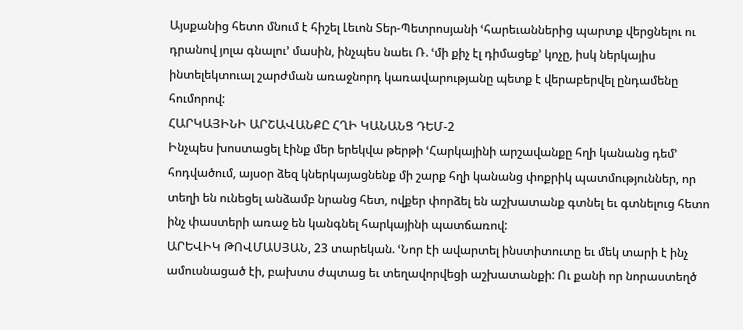Այսքանից հետո մնում է հիշել Լեւոն Տեր-Պետրոսյանի ՙհարեւաններից պարտք վերցնելու ու դրանով յոլա գնալու՚ մասին, ինչպես նաեւ Ռ. ՙմի քիչ էլ դիմացեք՚ կոչը, իսկ ներկայիս ինտելեկտուալ շարժման առաջնորդ կառավարությանը պետք է վերաբերվել ընդամենը հումորով:
ՀԱՐԿԱՅԻՆԻ ԱՐՇԱՎԱՆՔԸ ՀՂԻ ԿԱՆԱՆՑ ԴԵՄ-2
Ինչպես խոստացել էինք մեր երեկվա թերթի ՙՀարկայինի արշավանքը հղի կանանց դեմ՚ հոդվածում, այսօր ձեզ կներկայացնենք մի շարք հղի կանանց փոքրիկ պատմություններ, որ տեղի են ունեցել անձամբ նրանց հետ, ովքեր փորձել են աշխատանք գտնել եւ գտնելուց հետո ինչ փաստերի առաջ են կանգնել հարկայինի պատճառով:
ԱՐԵՎԻԿ ԹՈՎՄԱՍՅԱՆ, 23 տարեկան. ՙՆոր էի ավարտել ինստիտուտը եւ մեկ տարի է ինչ ամուսնացած էի, բախտս ժպտաց եւ տեղավորվեցի աշխատանքի: Ու քանի որ նորաստեղծ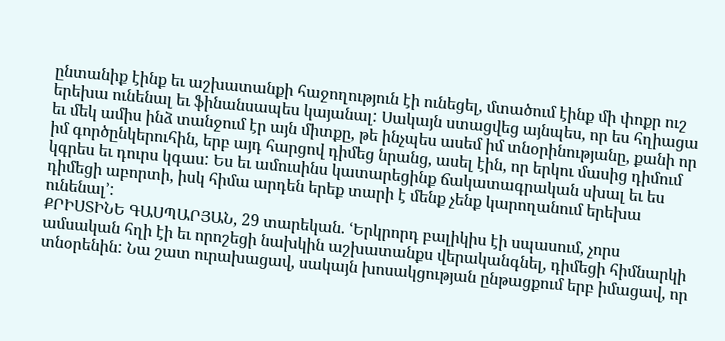ընտանիք էինք եւ աշխատանքի հաջողություն էի ունեցել, մտածում էինք մի փոքր ուշ երեխա ունենալ եւ ֆինանսապես կայանալ: Սակայն ստացվեց այնպես, որ ես հղիացա եւ մեկ ամիս ինձ տանջում էր այն միտքը, թե ինչպես ասեմ իմ տնօրինությանը, քանի որ իմ գործընկերուհին, երբ այդ հարցով դիմեց նրանց, ասել էին, որ երկու մասից դիմում կգրես եւ դուրս կգաս: Ես եւ ամուսինս կատարեցինք ճակատագրական սխալ եւ ես դիմեցի աբորտի, իսկ հիմա արդեն երեք տարի է մենք չենք կարողանում երեխա ունենալ՚:
ՔՐԻՍՏԻՆԵ ԳԱՍՊԱՐՅԱՆ, 29 տարեկան. ՙԵրկրորդ բալիկիս էի սպասում, չորս ամսական հղի էի եւ որոշեցի նախկին աշխատանքս վերականգնել, դիմեցի հիմնարկի տնօրենին: Նա շատ ուրախացավ, սակայն խոսակցության ընթացքում երբ իմացավ, որ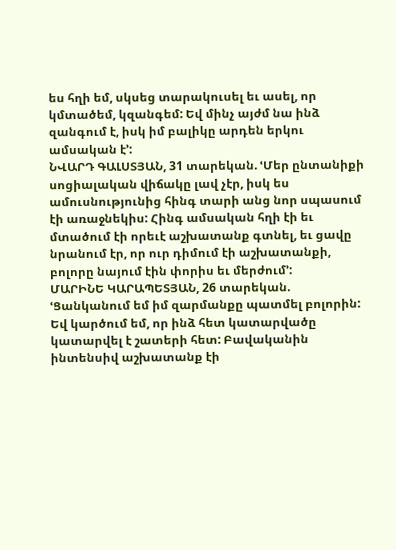ես հղի եմ, սկսեց տարակուսել եւ ասել, որ կմտածեմ, կզանգեմ: Եվ մինչ այժմ նա ինձ զանգում է, իսկ իմ բալիկը արդեն երկու ամսական է՚:
ՆՎԱՐԴ ԳԱԼՍՏՅԱՆ, 31 տարեկան. ՙՄեր ընտանիքի սոցիալական վիճակը լավ չէր, իսկ ես ամուսնությունից հինգ տարի անց նոր սպասում էի առաջնեկիս: Հինգ ամսական հղի էի եւ մտածում էի որեւէ աշխատանք գտնել, եւ ցավը նրանում էր, որ ուր դիմում էի աշխատանքի, բոլորը նայում էին փորիս եւ մերժում՚:
ՄԱՐԻՆԵ ԿԱՐԱՊԵՏՅԱՆ, 26 տարեկան. ՙՑանկանում եմ իմ զարմանքը պատմել բոլորին: Եվ կարծում եմ, որ ինձ հետ կատարվածը կատարվել է շատերի հետ: Բավականին ինտենսիվ աշխատանք էի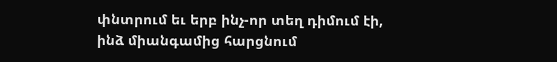փնտրում եւ երբ ինչ-որ տեղ դիմում էի, ինձ միանգամից հարցնում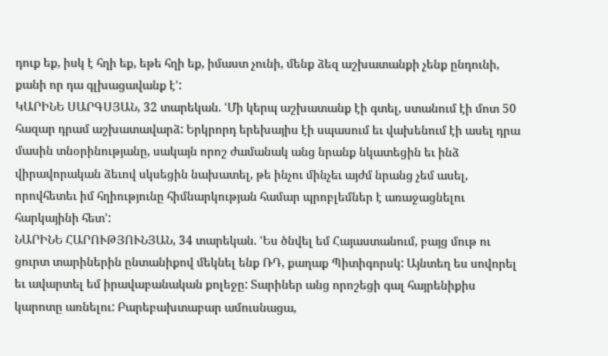դուք եք, իսկ է հղի եք, եթե հղի եք, իմաստ չունի, մենք ձեզ աշխատանքի չենք ընդունի, քանի որ դա գլխացավանք է՚:
ԿԱՐԻՆԵ ՍԱՐԳՍՅԱՆ, 32 տարեկան. ՙՄի կերպ աշխատանք էի գտել, ստանում էի մոտ 50 հազար դրամ աշխատավարձ: Երկրորդ երեխայիս էի սպասում եւ վախենում էի ասել դրա մասին տնօրինությանը, սակայն որոշ ժամանակ անց նրանք նկատեցին եւ ինձ վիրավորական ձեւով սկսեցին նախատել, թե ինչու մինչեւ այժմ նրանց չեմ ասել, որովհետեւ իմ հղիությունը հիմնարկության համար պրոբլեմներ է առաջացնելու հարկայինի հետ՚:
ՆԱՐԻՆԵ ՀԱՐՈՒԹՅՈՒՆՅԱՆ, 34 տարեկան. ՙԵս ծնվել եմ Հայաստանում, բայց մութ ու ցուրտ տարիներին ընտանիքով մեկնել ենք ՌԴ, քաղաք Պիտիգորսկ: Այնտեղ ես սովորել եւ ավարտել եմ իրավաբանական քոլեջը: Տարիներ անց որոշեցի գալ հայրենիքիս կարոտը առնելու: Բարեբախտաբար ամուսնացա,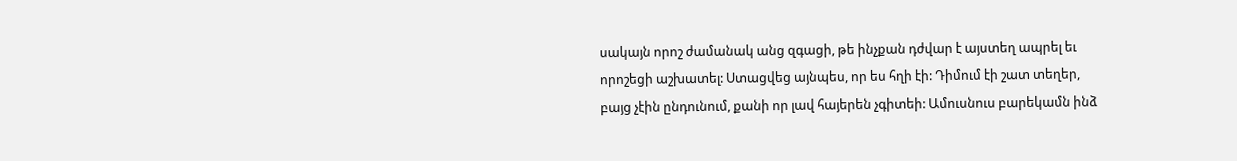սակայն որոշ ժամանակ անց զգացի, թե ինչքան դժվար է այստեղ ապրել եւ որոշեցի աշխատել: Ստացվեց այնպես, որ ես հղի էի: Դիմում էի շատ տեղեր, բայց չէին ընդունում, քանի որ լավ հայերեն չգիտեի: Ամուսնուս բարեկամն ինձ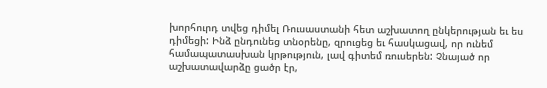խորհուրդ տվեց դիմել Ռուսաստանի հետ աշխատող ընկերության եւ ես դիմեցի: Ինձ ընդունեց տնօրենը, զրուցեց եւ հասկացավ, որ ունեմ համապատասխան կրթություն, լավ գիտեմ ռուսերեն: Չնայած որ աշխատավարձը ցածր էր,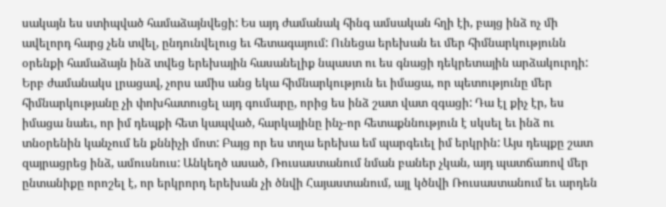սակայն ես ստիպված համաձայնվեցի: Ես այդ ժամանակ հինգ ամսական հղի էի, բայց ինձ ոչ մի ավելորդ հարց չեն տվել, ընդունվելուց եւ հետագայում: Ունեցա երեխան եւ մեր հիմնարկությունն օրենքի համաձայն ինձ տվեց երեխային հասանելիք նպաստ ու ես գնացի դեկրետային արձակուրդի: Երբ ժամանակս լրացավ, չորս ամիս անց եկա հիմնարկություն եւ իմացա, որ պետությունը մեր հիմնարկությանը չի փոխհատուցել այդ գումարը, որից ես ինձ շատ վատ զգացի: Դա էլ քիչ էր, ես իմացա նաեւ, որ իմ դեպքի հետ կապված, հարկայինը ինչ-որ հետաքննություն է սկսել եւ ինձ ու տնօրենին կանչում են քննիչի մոտ: Բայց որ ես տղա երեխա եմ պարգեւել իմ երկրին: Այս դեպքը շատ զայրացրեց ինձ, ամուսնուս: Անկեղծ ասած, Ռուսաստանում նման բաներ չկան, այդ պատճառով մեր ընտանիքը որոշել է, որ երկրորդ երեխան չի ծնվի Հայաստանում, այլ կծնվի Ռուսաստանում եւ արդեն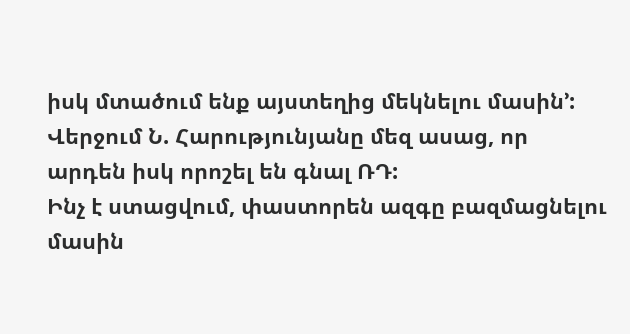իսկ մտածում ենք այստեղից մեկնելու մասին՚:
Վերջում Ն. Հարությունյանը մեզ ասաց, որ արդեն իսկ որոշել են գնալ ՌԴ:
Ինչ է ստացվում, փաստորեն ազգը բազմացնելու մասին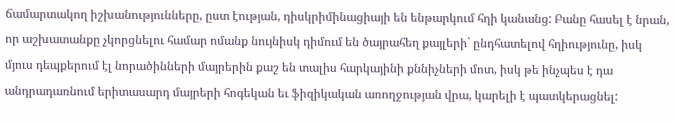ճամարտակող իշխանությունները, ըստ էության, դիսկրիմինացիայի են ենթարկում հղի կանանց: Բանը հասել է նրան, որ աշխատանքը չկորցնելու համար ոմանք նույնիսկ դիմում են ծայրահեղ քայլերի` ընդհատելով հղիությունը, իսկ մյուս դեպքերում էլ նորածինների մայրերին քաշ են տալիս հարկայինի քննիչների մոտ, իսկ թե ինչպես է դա անդրադառնում երիտասարդ մայրերի հոգեկան եւ ֆիզիկական առողջության վրա, կարելի է պատկերացնել: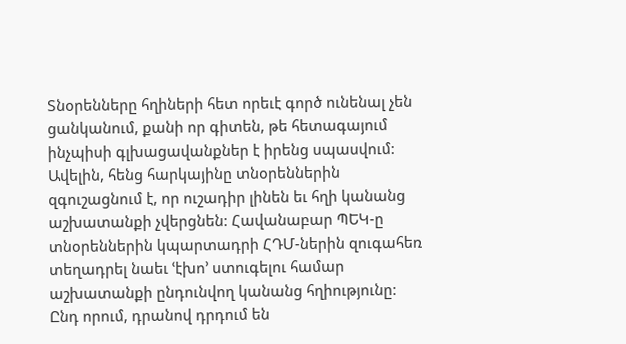Տնօրենները հղիների հետ որեւէ գործ ունենալ չեն ցանկանում, քանի որ գիտեն, թե հետագայում ինչպիսի գլխացավանքներ է իրենց սպասվում: Ավելին, հենց հարկայինը տնօրեններին զգուշացնում է, որ ուշադիր լինեն եւ հղի կանանց աշխատանքի չվերցնեն: Հավանաբար ՊԵԿ-ը տնօրեններին կպարտադրի ՀԴՄ-ներին զուգահեռ տեղադրել նաեւ ՙէխո՚ ստուգելու համար աշխատանքի ընդունվող կանանց հղիությունը: Ընդ որում, դրանով դրդում են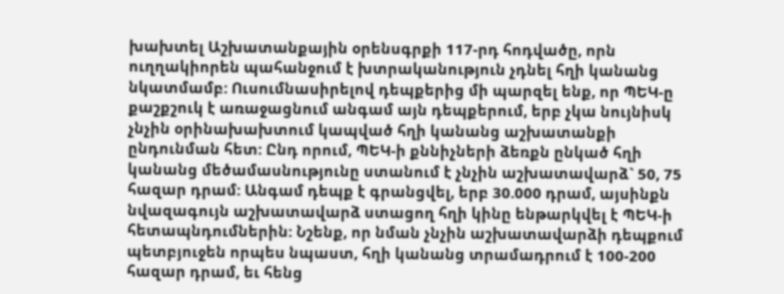խախտել Աշխատանքային օրենսգրքի 117-րդ հոդվածը, որն ուղղակիորեն պահանջում է խտրականություն չդնել հղի կանանց նկատմամբ: Ուսումնասիրելով դեպքերից մի պարզել ենք, որ ՊԵԿ-ը քաշքշուկ է առաջացնում անգամ այն դեպքերում, երբ չկա նույնիսկ չնչին օրինախախտում կապված հղի կանանց աշխատանքի ընդունման հետ: Ընդ որում, ՊԵԿ-ի քննիչների ձեռքն ընկած հղի կանանց մեծամասնությունը ստանում է չնչին աշխատավարձ` 50, 75 հազար դրամ: Անգամ դեպք է գրանցվել, երբ 30.000 դրամ, այսինքն նվազագույն աշխատավարձ ստացող հղի կինը ենթարկվել է ՊԵԿ-ի հետապնդումներին: Նշենք, որ նման չնչին աշխատավարձի դեպքում պետբյուջեն որպես նպաստ, հղի կանանց տրամադրում է 100-200 հազար դրամ, եւ հենց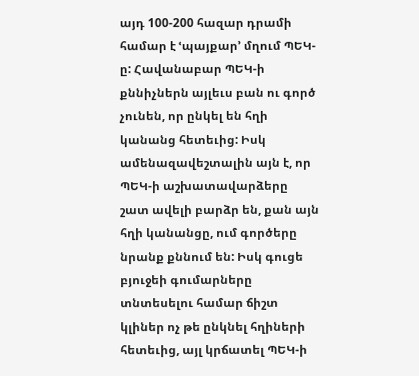այդ 100-200 հազար դրամի համար է ՙպայքար՚ մղում ՊԵԿ-ը: Հավանաբար ՊԵԿ-ի քննիչներն այլեւս բան ու գործ չունեն, որ ընկել են հղի կանանց հետեւից: Իսկ ամենազավեշտալին այն է, որ ՊԵԿ-ի աշխատավարձերը շատ ավելի բարձր են, քան այն հղի կանանցը, ում գործերը նրանք քննում են: Իսկ գուցե բյուջեի գումարները տնտեսելու համար ճիշտ կլիներ ոչ թե ընկնել հղիների հետեւից, այլ կրճատել ՊԵԿ-ի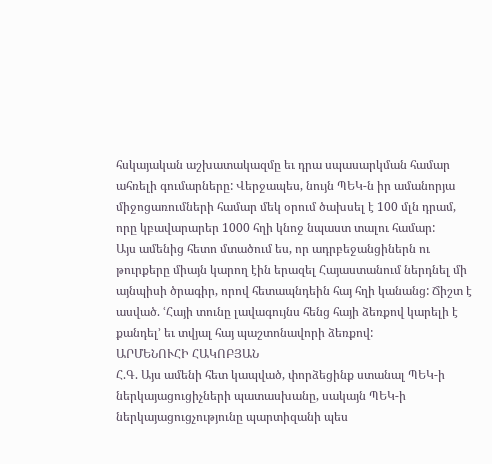հսկայական աշխատակազմը եւ դրա սպասարկման համար ահռելի գումարները: Վերջապես, նույն ՊԵԿ-ն իր ամանորյա միջոցառումների համար մեկ օրում ծախսել է 100 մլն դրամ, որը կբավարարեր 1000 հղի կնոջ նպաստ տալու համար:
Այս ամենից հետո մտածում ես, որ ադրբեջանցիներն ու թուրքերը միայն կարող էին երազել Հայաստանում ներդնել մի այնպիսի ծրագիր, որով հետապնդեին հայ հղի կանանց: Ճիշտ է ասված. ՙՀայի տունը լավագույնս հենց հայի ձեռքով կարելի է քանդել՚ եւ տվյալ հայ պաշտոնավորի ձեռքով:
ԱՐՄԵՆՈՒՀԻ ՀԱԿՈԲՅԱՆ
Հ.Գ. Այս ամենի հետ կապված, փորձեցինք ստանալ ՊԵԿ-ի ներկայացուցիչների պատասխանը, սակայն ՊԵԿ-ի ներկայացուցչությունը պարտիզանի պես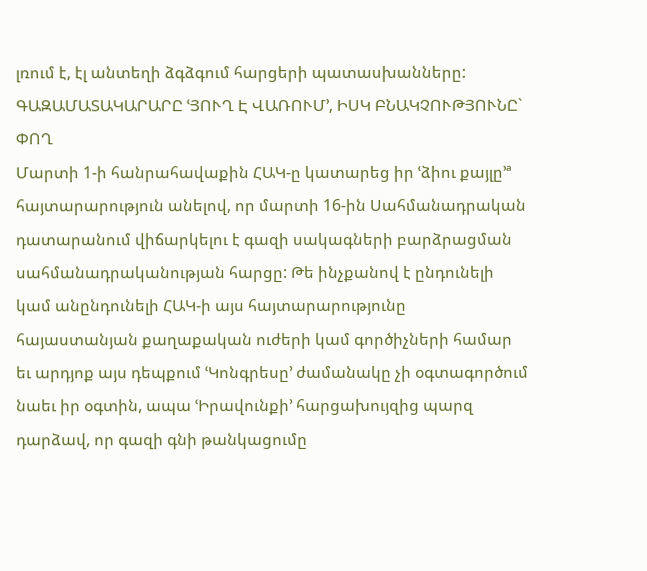լռում է, էլ անտեղի ձգձգում հարցերի պատասխանները:
ԳԱԶԱՄԱՏԱԿԱՐԱՐԸ ՙՅՈՒՂ Է ՎԱՌՈՒՄ՚, ԻՍԿ ԲՆԱԿՉՈՒԹՅՈՒՆԸ` ՓՈՂ
Մարտի 1-ի հանրահավաքին ՀԱԿ-ը կատարեց իր ՙձիու քայլը՚ª հայտարարություն անելով, որ մարտի 16-ին Սահմանադրական դատարանում վիճարկելու է գազի սակագների բարձրացման սահմանադրականության հարցը: Թե ինչքանով է ընդունելի կամ անընդունելի ՀԱԿ-ի այս հայտարարությունը հայաստանյան քաղաքական ուժերի կամ գործիչների համար եւ արդյոք այս դեպքում ՙԿոնգրեսը՚ ժամանակը չի օգտագործում նաեւ իր օգտին, ապա ՙԻրավունքի՚ հարցախույզից պարզ դարձավ, որ գազի գնի թանկացումը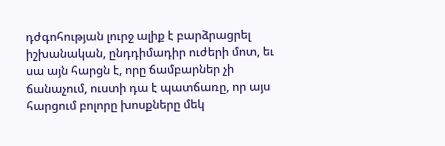դժգոհության լուրջ ալիք է բարձրացրել իշխանական, ընդդիմադիր ուժերի մոտ, եւ սա այն հարցն է, որը ճամբարներ չի ճանաչում, ուստի դա է պատճառը, որ այս հարցում բոլորը խոսքները մեկ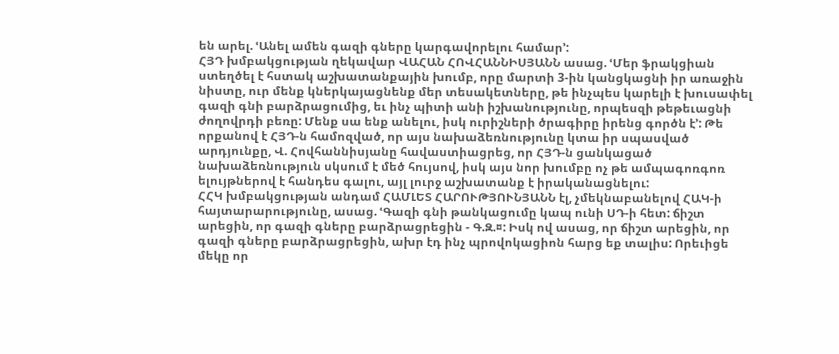են արել. ՙԱնել ամեն գազի գները կարգավորելու համար՚:
ՀՅԴ խմբակցության ղեկավար ՎԱՀԱՆ ՀՈՎՀԱՆՆԻՍՅԱՆՆ ասաց. ՙՄեր ֆրակցիան ստեղծել է հստակ աշխատանքային խումբ, որը մարտի 3-ին կանցկացնի իր առաջին նիստը, ուր մենք կներկայացնենք մեր տեսակետները, թե ինչպես կարելի է խուսափել գազի գնի բարձրացումից, եւ ինչ պիտի անի իշխանությունը, որպեսզի թեթեւացնի ժողովրդի բեռը: Մենք սա ենք անելու, իսկ ուրիշների ծրագիրը իրենց գործն է՚: Թե որքանով է ՀՅԴ-ն համոզված, որ այս նախաձեռնությունը կտա իր սպասված արդյունքը, Վ. Հովհաննիսյանը հավաստիացրեց, որ ՀՅԴ-ն ցանկացած նախաձեռնություն սկսում է մեծ հույսով, իսկ այս նոր խումբը ոչ թե ամպագոռգոռ ելույթներով է հանդես գալու, այլ լուրջ աշխատանք է իրականացնելու:
ՀՀԿ խմբակցության անդամ ՀԱՄԼԵՏ ՀԱՐՈՒԹՅՈՒՆՅԱՆՆ էլ, չմեկնաբանելով ՀԱԿ-ի հայտարարությունը, ասաց. ՙԳազի գնի թանկացումը կապ ունի ՍԴ-ի հետ: ճիշտ արեցին, որ գազի գները բարձրացրեցին - Գ.Զ.¤: Իսկ ով ասաց, որ ճիշտ արեցին, որ գազի գները բարձրացրեցին, ախր էդ ինչ պրովոկացիոն հարց եք տալիս: Որեւիցե մեկը որ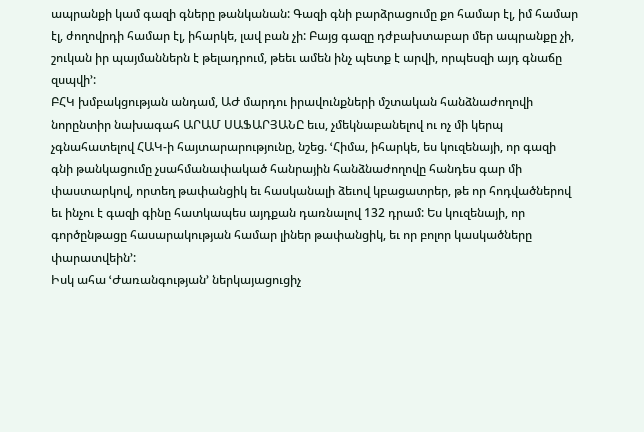ապրանքի կամ գազի գները թանկանան: Գազի գնի բարձրացումը քո համար էլ, իմ համար էլ, ժողովրդի համար էլ, իհարկե, լավ բան չի: Բայց գազը դժբախտաբար մեր ապրանքը չի, շուկան իր պայմաններն է թելադրում, թեեւ ամեն ինչ պետք է արվի, որպեսզի այդ գնաճը զսպվի՚:
ԲՀԿ խմբակցության անդամ, ԱԺ մարդու իրավունքների մշտական հանձնաժողովի նորընտիր նախագահ ԱՐԱՄ ՍԱՖԱՐՅԱՆԸ եւս, չմեկնաբանելով ու ոչ մի կերպ չգնահատելով ՀԱԿ-ի հայտարարությունը, նշեց. ՙՀիմա, իհարկե, ես կուզենայի, որ գազի գնի թանկացումը չսահմանափակած հանրային հանձնաժողովը հանդես գար մի փաստարկով, որտեղ թափանցիկ եւ հասկանալի ձեւով կբացատրեր, թե որ հոդվածներով եւ ինչու է գազի գինը հատկապես այդքան դառնալով 132 դրամ: Ես կուզենայի, որ գործընթացը հասարակության համար լիներ թափանցիկ, եւ որ բոլոր կասկածները փարատվեին՚:
Իսկ ահա ՙԺառանգության՚ ներկայացուցիչ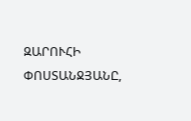ԶԱՐՈՒՀԻ ՓՈՍՏԱՆՋՅԱՆԸ,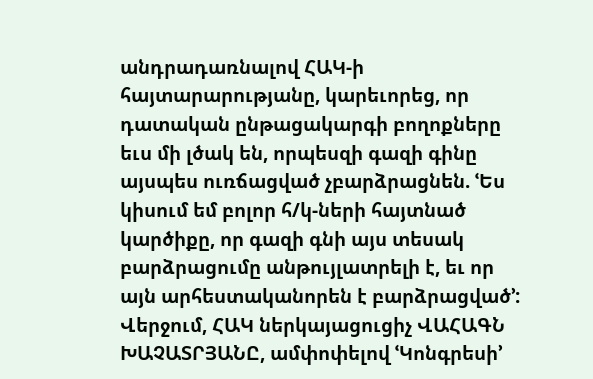անդրադառնալով ՀԱԿ-ի հայտարարությանը, կարեւորեց, որ դատական ընթացակարգի բողոքները եւս մի լծակ են, որպեսզի գազի գինը այսպես ուռճացված չբարձրացնեն. ՙԵս կիսում եմ բոլոր հ/կ-ների հայտնած կարծիքը, որ գազի գնի այս տեսակ բարձրացումը անթույլատրելի է, եւ որ այն արհեստականորեն է բարձրացված՚:
Վերջում, ՀԱԿ ներկայացուցիչ ՎԱՀԱԳՆ ԽԱՉԱՏՐՅԱՆԸ, ամփոփելով ՙԿոնգրեսի՚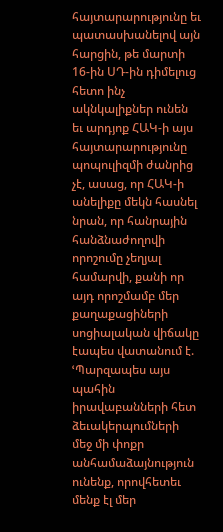հայտարարությունը եւ պատասխանելով այն հարցին, թե մարտի 16-ին ՍԴ-ին դիմելուց հետո ինչ ակնկալիքներ ունեն եւ արդյոք ՀԱԿ-ի այս հայտարարությունը պոպուլիզմի ժանրից չէ, ասաց, որ ՀԱԿ-ի անելիքը մեկն հասնել նրան, որ հանրային հանձնաժողովի որոշումը չեղյալ համարվի, քանի որ այդ որոշմամբ մեր քաղաքացիների սոցիալական վիճակը էապես վատանում է. ՙՊարզապես այս պահին իրավաբանների հետ ձեւակերպումների մեջ մի փոքր անհամաձայնություն ունենք, որովհետեւ մենք էլ մեր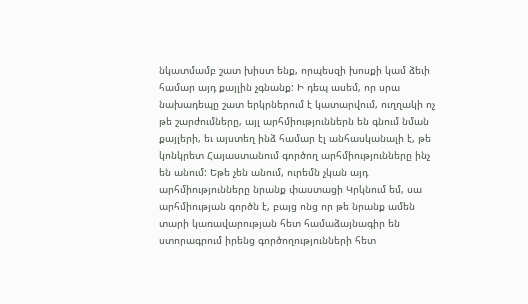նկատմամբ շատ խիստ ենք, որպեսզի խոսքի կամ ձեւի համար այդ քայլին չգնանք: Ի դեպ ասեմ, որ սրա նախադեպը շատ երկրներում է կատարվում, ուղղակի ոչ թե շարժումները, այլ արհմիություններն են գնում նման քայլերի, եւ այստեղ ինձ համար էլ անհասկանալի է, թե կոնկրետ Հայաստանում գործող արհմիությունները ինչ են անում: Եթե չեն անում, ուրեմն չկան այդ արհմիությունները նրանք փաստացի Կրկնում եմ, սա արհմիության գործն է, բայց ոնց որ թե նրանք ամեն տարի կառավարության հետ համաձայնագիր են ստորագրում իրենց գործողությունների հետ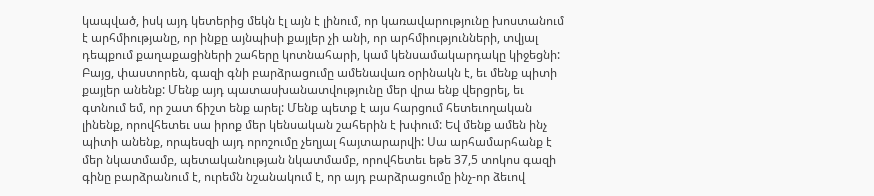կապված, իսկ այդ կետերից մեկն էլ այն է լինում, որ կառավարությունը խոստանում է արհմիությանը, որ ինքը այնպիսի քայլեր չի անի, որ արհմիությունների, տվյալ դեպքում քաղաքացիների շահերը կոտնահարի, կամ կենսամակարդակը կիջեցնի: Բայց, փաստորեն, գազի գնի բարձրացումը ամենավառ օրինակն է, եւ մենք պիտի քայլեր անենք: Մենք այդ պատասխանատվությունը մեր վրա ենք վերցրել, եւ գտնում եմ, որ շատ ճիշտ ենք արել: Մենք պետք է այս հարցում հետեւողական լինենք, որովհետեւ սա իրոք մեր կենսական շահերին է խփում: Եվ մենք ամեն ինչ պիտի անենք, որպեսզի այդ որոշումը չեղյալ հայտարարվի: Սա արհամարհանք է մեր նկատմամբ, պետականության նկատմամբ, որովհետեւ եթե 37,5 տոկոս գազի գինը բարձրանում է, ուրեմն նշանակում է, որ այդ բարձրացումը ինչ-որ ձեւով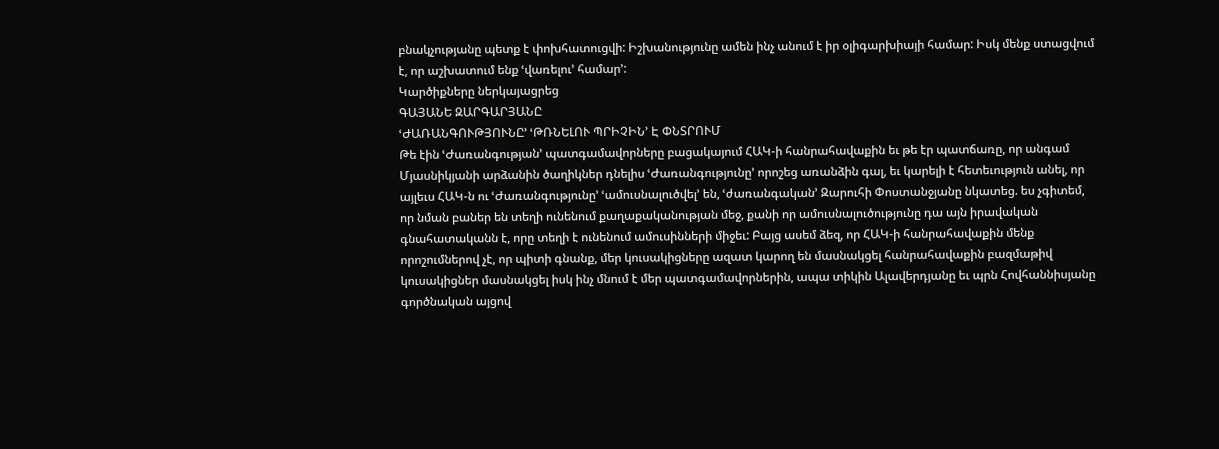բնակչությանը պետք է փոխհատուցվի: Իշխանությունը ամեն ինչ անում է իր օլիգարխիայի համար: Իսկ մենք ստացվում է, որ աշխատում ենք ՙվառելու՚ համար՚:
Կարծիքները ներկայացրեց
ԳԱՅԱՆԵ ԶԱՐԳԱՐՅԱՆԸ
ՙԺԱՌԱՆԳՈՒԹՅՈՒՆԸ՚ ՙԹՌՆԵԼՈՒ ՊՐԻՉԻՆ՚ Է ՓՆՏՐՈՒՄ
Թե էին ՙԺառանգության՚ պատգամավորները բացակայում ՀԱԿ-ի հանրահավաքին եւ թե էր պատճառը, որ անգամ Մյասնիկյանի արձանին ծաղիկներ դնելիս ՙԺառանգությունը՚ որոշեց առանձին գալ, եւ կարելի է հետեւություն անել, որ այլեւս ՀԱԿ-ն ու ՙԺառանգությունը՚ ՙամուսնալուծվել՚ են, ՙժառանգական՚ Զարուհի Փոստանջյանը նկատեց. ես չգիտեմ, որ նման բաներ են տեղի ունենում քաղաքականության մեջ, քանի որ ամուսնալուծությունը դա այն իրավական գնահատականն է, որը տեղի է ունենում ամուսինների միջեւ: Բայց ասեմ ձեզ, որ ՀԱԿ-ի հանրահավաքին մենք որոշումներով չէ, որ պիտի գնանք, մեր կուսակիցները ազատ կարող են մասնակցել հանրահավաքին բազմաթիվ կուսակիցներ մասնակցել իսկ ինչ մնում է մեր պատգամավորներին, ապա տիկին Ալավերդյանը եւ պրն Հովհաննիսյանը գործնական այցով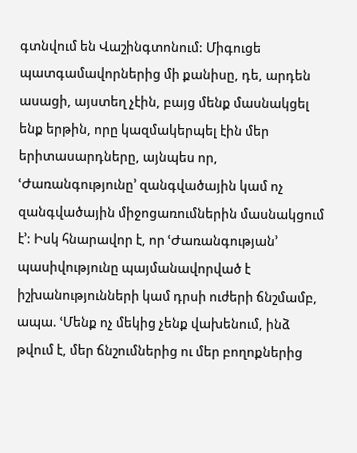գտնվում են Վաշինգտոնում: Միգուցե պատգամավորներից մի քանիսը, դե, արդեն ասացի, այստեղ չէին, բայց մենք մասնակցել ենք երթին, որը կազմակերպել էին մեր երիտասարդները, այնպես որ, ՙԺառանգությունը՚ զանգվածային կամ ոչ զանգվածային միջոցառումներին մասնակցում է՚: Իսկ հնարավոր է, որ ՙԺառանգության՚ պասիվությունը պայմանավորված է իշխանությունների կամ դրսի ուժերի ճնշմամբ, ապա. ՙՄենք ոչ մեկից չենք վախենում, ինձ թվում է, մեր ճնշումներից ու մեր բողոքներից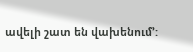ավելի շատ են վախենում՚: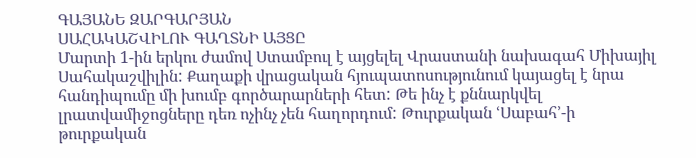ԳԱՅԱՆԵ ԶԱՐԳԱՐՅԱՆ
ՍԱՀԱԿԱՇՎԻԼՈՒ ԳԱՂՏՆԻ ԱՅՑԸ
Մարտի 1-ին երկու ժամով Ստամբուլ է այցելել Վրաստանի նախագահ Միխայիլ Սահակաշվիլին: Քաղաքի վրացական հյուպատոսությունում կայացել է նրա հանդիպումը մի խումբ գործարարների հետ: Թե ինչ է քննարկվել լրատվամիջոցները դեռ ոչինչ չեն հաղորդում: Թուրքական ՙՍաբահ՚-ի թուրքական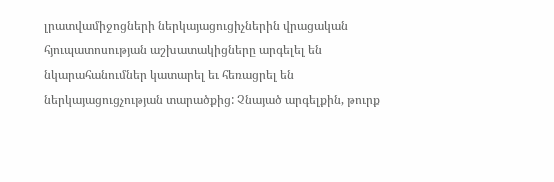լրատվամիջոցների ներկայացուցիչներին վրացական հյուպատոսության աշխատակիցները արգելել են նկարահանումներ կատարել եւ հեռացրել են ներկայացուցչության տարածքից: Չնայած արգելքին, թուրք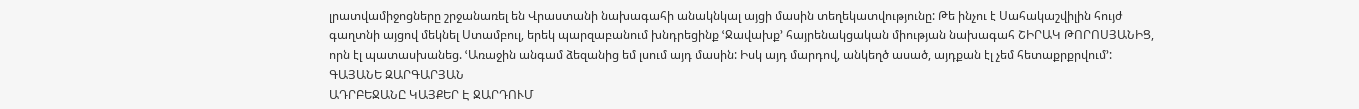լրատվամիջոցները շրջանառել են Վրաստանի նախագահի անակնկալ այցի մասին տեղեկատվությունը: Թե ինչու է Սահակաշվիլին հույժ գաղտնի այցով մեկնել Ստամբուլ, երեկ պարզաբանում խնդրեցինք ՙՋավախք՚ հայրենակցական միության նախագահ ՇԻՐԱԿ ԹՈՐՈՍՅԱՆԻՑ, որն էլ պատասխանեց. ՙԱռաջին անգամ ձեզանից եմ լսում այդ մասին: Իսկ այդ մարդով, անկեղծ ասած, այդքան էլ չեմ հետաքրքրվում՚:
ԳԱՅԱՆԵ ԶԱՐԳԱՐՅԱՆ
ԱԴՐԲԵՋԱՆԸ ԿԱՅՔԵՐ Է ՋԱՐԴՈՒՄ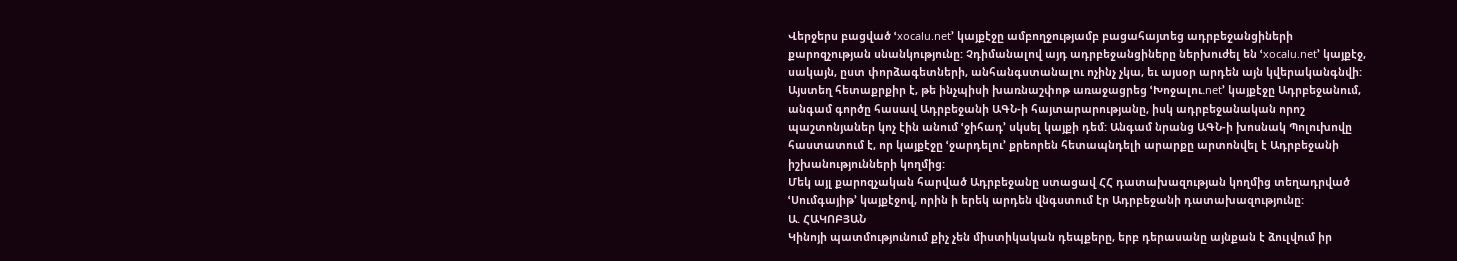Վերջերս բացված ՙxocalu.net՚ կայքէջը ամբողջությամբ բացահայտեց ադրբեջանցիների քարոզչության սնանկությունը: Չդիմանալով այդ ադրբեջանցիները ներխուժել են ՙxocalu.net՚ կայքէջ, սակայն, ըստ փորձագետների, անհանգստանալու ոչինչ չկա, եւ այսօր արդեն այն կվերականգնվի: Այստեղ հետաքրքիր է, թե ինչպիսի խառնաշփոթ առաջացրեց ՙԽոջալու.net՚ կայքէջը Ադրբեջանում, անգամ գործը հասավ Ադրբեջանի ԱԳՆ-ի հայտարարությանը, իսկ ադրբեջանական որոշ պաշտոնյաներ կոչ էին անում ՙջիհադ՚ սկսել կայքի դեմ: Անգամ նրանց ԱԳՆ-ի խոսնակ Պոլուխովը հաստատում է, որ կայքէջը ՙջարդելու՚ քրեորեն հետապնդելի արարքը արտոնվել է Ադրբեջանի իշխանությունների կողմից:
Մեկ այլ քարոզչական հարված Ադրբեջանը ստացավ ՀՀ դատախազության կողմից տեղադրված ՙՍումգայիթ՚ կայքէջով, որին ի երեկ արդեն վնգստում էր Ադրբեջանի դատախազությունը:
Ա. ՀԱԿՈԲՅԱՆ
Կինոյի պատմությունում քիչ չեն միստիկական դեպքերը, երբ դերասանը այնքան է ձուլվում իր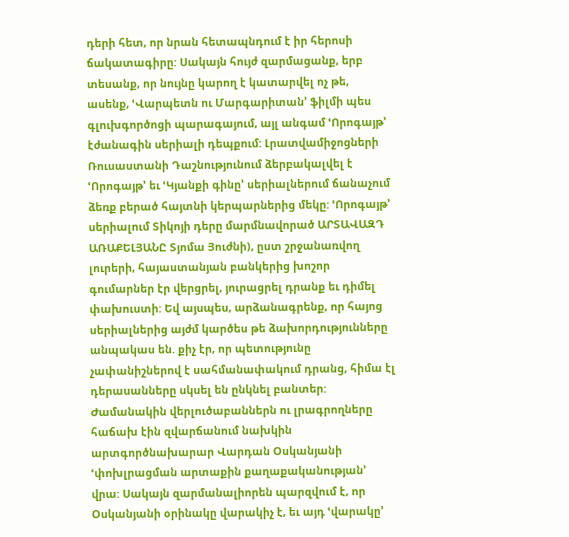դերի հետ, որ նրան հետապնդում է իր հերոսի ճակատագիրը: Սակայն հույժ զարմացանք, երբ տեսանք, որ նույնը կարող է կատարվել ոչ թե, ասենք, ՙՎարպետն ու Մարգարիտան՚ ֆիլմի պես գլուխգործոցի պարագայում, այլ անգամ ՙՈրոգայթ՚ էժանագին սերիալի դեպքում: Լրատվամիջոցների Ռուսաստանի Դաշնությունում ձերբակալվել է ՙՈրոգայթ՚ եւ ՙԿյանքի գինը՚ սերիալներում ճանաչում ձեռք բերած հայտնի կերպարներից մեկը: ՙՈրոգայթ՚ սերիալում Տիկոյի դերը մարմնավորած ԱՐՏԱՎԱԶԴ ԱՌԱՔԵԼՅԱՆԸ Տյոմա Յուժնի), ըստ շրջանառվող լուրերի, հայաստանյան բանկերից խոշոր գումարներ էր վերցրել, յուրացրել դրանք եւ դիմել փախուստի: Եվ այսպես, արձանագրենք, որ հայոց սերիալներից այժմ կարծես թե ձախորդությունները անպակաս են. քիչ էր, որ պետությունը չափանիշներով է սահմանափակում դրանց, հիմա էլ դերասանները սկսել են ընկնել բանտեր:
Ժամանակին վերլուծաբաններն ու լրագրողները հաճախ էին զվարճանում նախկին արտգործնախարար Վարդան Օսկանյանի ՙփոխլրացման արտաքին քաղաքականության՚ վրա: Սակայն զարմանալիորեն պարզվում է, որ Օսկանյանի օրինակը վարակիչ է, եւ այդ ՙվարակը՚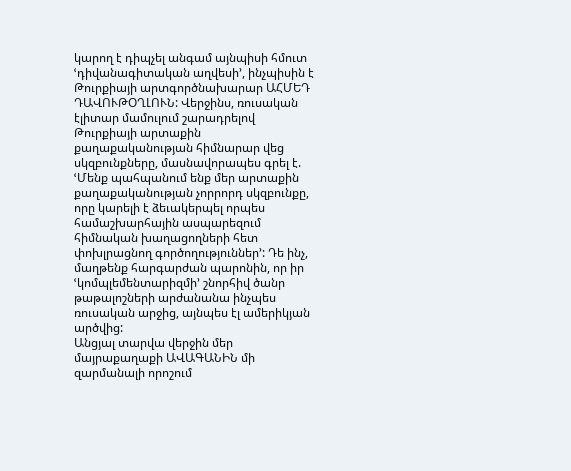կարող է դիպչել անգամ այնպիսի հմուտ ՙդիվանագիտական աղվեսի՚, ինչպիսին է Թուրքիայի արտգործնախարար ԱՀՄԵԴ ԴԱՎՈՒԹՕՂԼՈՒՆ: Վերջինս, ռուսական էլիտար մամուլում շարադրելով Թուրքիայի արտաքին քաղաքականության հիմնարար վեց սկզբունքները, մասնավորապես գրել է. ՙՄենք պահպանում ենք մեր արտաքին քաղաքականության չորրորդ սկզբունքը, որը կարելի է ձեւակերպել որպես համաշխարհային ասպարեզում հիմնական խաղացողների հետ փոխլրացնող գործողություններ՚: Դե ինչ, մաղթենք հարգարժան պարոնին, որ իր ՙկոմպլեմենտարիզմի՚ շնորհիվ ծանր թաթալոշների արժանանա ինչպես ռուսական արջից, այնպես էլ ամերիկյան արծվից:
Անցյալ տարվա վերջին մեր մայրաքաղաքի ԱՎԱԳԱՆԻՆ մի զարմանալի որոշում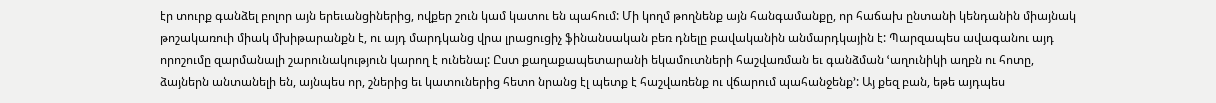էր տուրք գանձել բոլոր այն երեւանցիներից, ովքեր շուն կամ կատու են պահում: Մի կողմ թողնենք այն հանգամանքը, որ հաճախ ընտանի կենդանին միայնակ թոշակառուի միակ մխիթարանքն է, ու այդ մարդկանց վրա լրացուցիչ ֆինանսական բեռ դնելը բավականին անմարդկային է: Պարզապես ավագանու այդ որոշումը զարմանալի շարունակություն կարող է ունենալ: Ըստ քաղաքապետարանի եկամուտների հաշվառման եւ գանձման ՙաղունիկի աղբն ու հոտը, ձայներն անտանելի են, այնպես որ, շներից եւ կատուներից հետո նրանց էլ պետք է հաշվառենք ու վճարում պահանջենք՚: Այ քեզ բան, եթե այդպես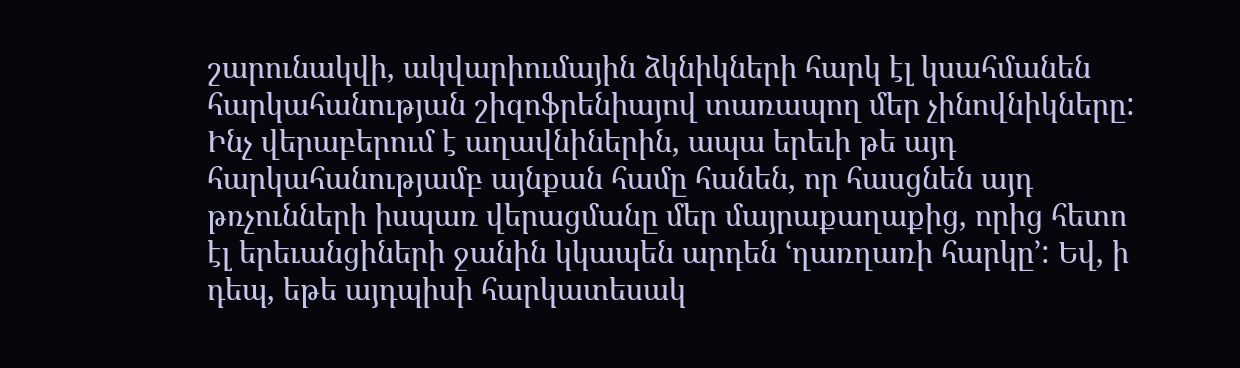շարունակվի, ակվարիումային ձկնիկների հարկ էլ կսահմանեն հարկահանության շիզոֆրենիայով տառապող մեր չինովնիկները: Ինչ վերաբերում է աղավնիներին, ապա երեւի թե այդ հարկահանությամբ այնքան համը հանեն, որ հասցնեն այդ թռչունների իսպառ վերացմանը մեր մայրաքաղաքից, որից հետո էլ երեւանցիների ջանին կկապեն արդեն ՙղառղառի հարկը՚: Եվ, ի դեպ, եթե այդպիսի հարկատեսակ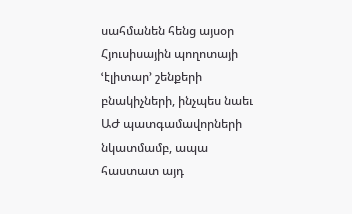սահմանեն հենց այսօր Հյուսիսային պողոտայի ՙէլիտար՚ շենքերի բնակիչների, ինչպես նաեւ ԱԺ պատգամավորների նկատմամբ, ապա հաստատ այդ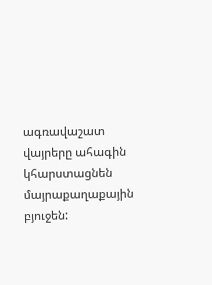ագռավաշատ վայրերը ահագին կհարստացնեն մայրաքաղաքային բյուջեն: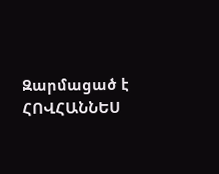Զարմացած է
ՀՈՎՀԱՆՆԵՍ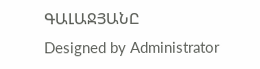ԳԱԼԱՋՅԱՆԸ
Designed by Administrator